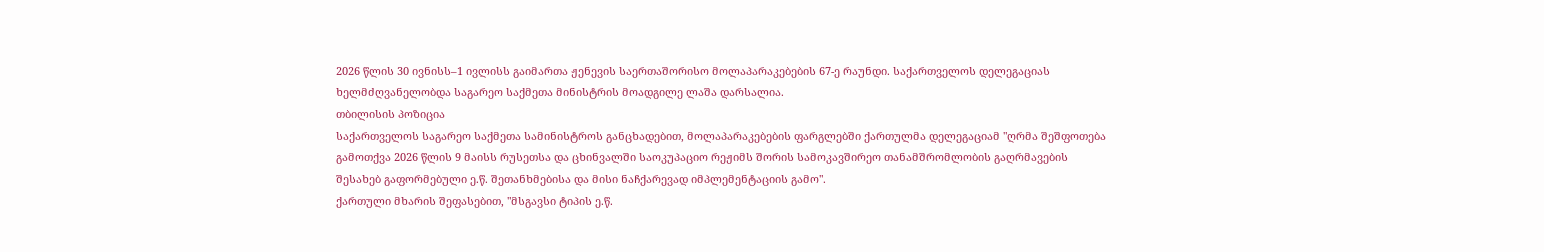2026 წლის 30 ივნისს–1 ივლისს გაიმართა ჟენევის საერთაშორისო მოლაპარაკებების 67-ე რაუნდი. საქართველოს დელეგაციას ხელმძღვანელობდა საგარეო საქმეთა მინისტრის მოადგილე ლაშა დარსალია.
თბილისის პოზიცია
საქართველოს საგარეო საქმეთა სამინისტროს განცხადებით, მოლაპარაკებების ფარგლებში ქართულმა დელეგაციამ "ღრმა შეშფოთება გამოთქვა 2026 წლის 9 მაისს რუსეთსა და ცხინვალში საოკუპაციო რეჟიმს შორის სამოკავშირეო თანამშრომლობის გაღრმავების შესახებ გაფორმებული ე.წ. შეთანხმებისა და მისი ნაჩქარევად იმპლემენტაციის გამო".
ქართული მხარის შეფასებით, "მსგავსი ტიპის ე.წ.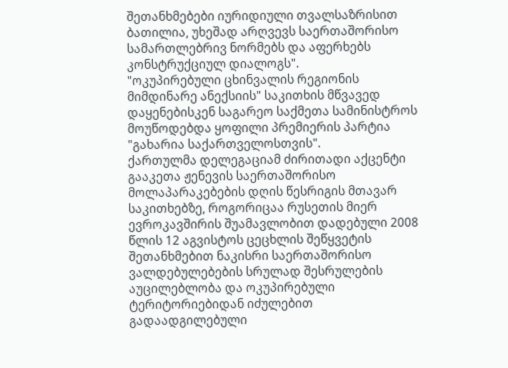შეთანხმებები იურიდიული თვალსაზრისით ბათილია, უხეშად არღვევს საერთაშორისო სამართლებრივ ნორმებს და აფერხებს კონსტრუქციულ დიალოგს".
"ოკუპირებული ცხინვალის რეგიონის მიმდინარე ანექსიის" საკითხის მწვავედ დაყენებისკენ საგარეო საქმეთა სამინისტროს მოუწოდებდა ყოფილი პრემიერის პარტია "გახარია საქართველოსთვის".
ქართულმა დელეგაციამ ძირითადი აქცენტი გააკეთა ჟენევის საერთაშორისო მოლაპარაკებების დღის წესრიგის მთავარ საკითხებზე, როგორიცაა რუსეთის მიერ ევროკავშირის შუამავლობით დადებული 2008 წლის 12 აგვისტოს ცეცხლის შეწყვეტის შეთანხმებით ნაკისრი საერთაშორისო ვალდებულებების სრულად შესრულების აუცილებლობა და ოკუპირებული ტერიტორიებიდან იძულებით გადაადგილებული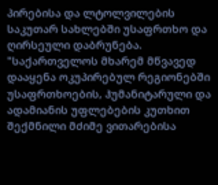პირებისა და ლტოლვილების საკუთარ სახლებში უსაფრთხო და ღირსეული დაბრუნება.
"საქართველოს მხარემ მწვავედ დააყენა ოკუპირებულ რეგიონებში უსაფრთხოების, ჰუმანიტარული და ადამიანის უფლებების კუთხით შექმნილი მძიმე ვითარებისა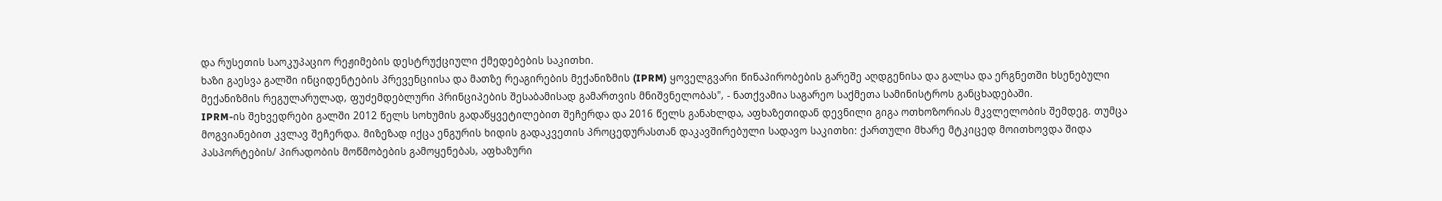და რუსეთის საოკუპაციო რეჟიმების დესტრუქციული ქმედებების საკითხი.
ხაზი გაესვა გალში ინციდენტების პრევენციისა და მათზე რეაგირების მექანიზმის (IPRM) ყოველგვარი წინაპირობების გარეშე აღდგენისა და გალსა და ერგნეთში ხსენებული მექანიზმის რეგულარულად, ფუძემდებლური პრინციპების შესაბამისად გამართვის მნიშვნელობას", - ნათქვამია საგარეო საქმეთა სამინისტროს განცხადებაში.
IPRM-ის შეხვედრები გალში 2012 წელს სოხუმის გადაწყვეტილებით შეჩერდა და 2016 წელს განახლდა, აფხაზეთიდან დევნილი გიგა ოთხოზორიას მკვლელობის შემდეგ. თუმცა მოგვიანებით კვლავ შეჩერდა. მიზეზად იქცა ენგურის ხიდის გადაკვეთის პროცედურასთან დაკავშირებული სადავო საკითხი: ქართული მხარე მტკიცედ მოითხოვდა შიდა პასპორტების/ პირადობის მოწმობების გამოყენებას, აფხაზური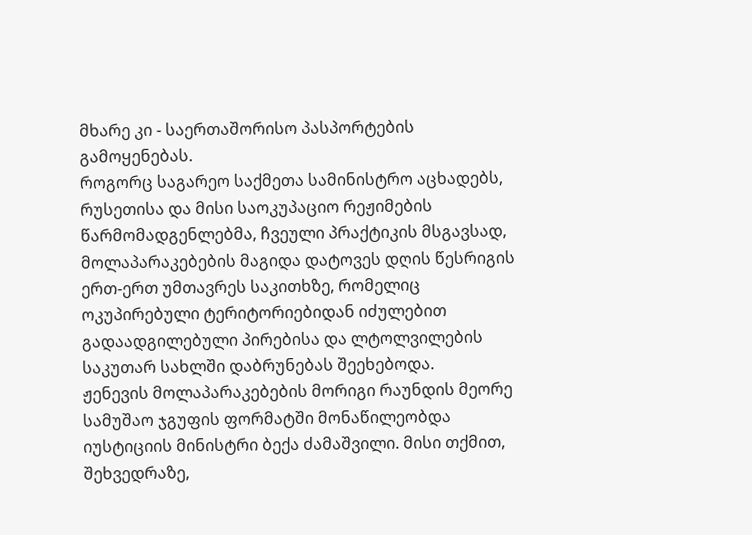მხარე კი - საერთაშორისო პასპორტების გამოყენებას.
როგორც საგარეო საქმეთა სამინისტრო აცხადებს, რუსეთისა და მისი საოკუპაციო რეჟიმების წარმომადგენლებმა, ჩვეული პრაქტიკის მსგავსად, მოლაპარაკებების მაგიდა დატოვეს დღის წესრიგის ერთ-ერთ უმთავრეს საკითხზე, რომელიც ოკუპირებული ტერიტორიებიდან იძულებით გადაადგილებული პირებისა და ლტოლვილების საკუთარ სახლში დაბრუნებას შეეხებოდა.
ჟენევის მოლაპარაკებების მორიგი რაუნდის მეორე სამუშაო ჯგუფის ფორმატში მონაწილეობდა იუსტიციის მინისტრი ბექა ძამაშვილი. მისი თქმით, შეხვედრაზე,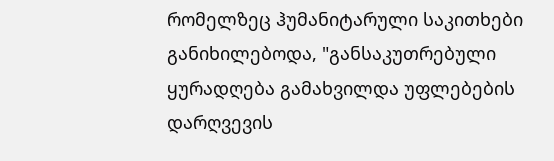რომელზეც ჰუმანიტარული საკითხები განიხილებოდა, "განსაკუთრებული ყურადღება გამახვილდა უფლებების დარღვევის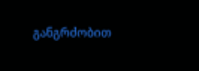განგრძობით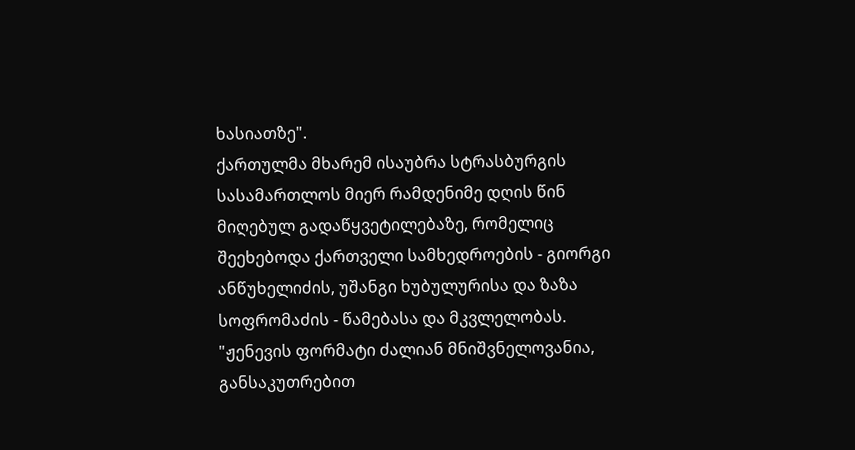ხასიათზე".
ქართულმა მხარემ ისაუბრა სტრასბურგის სასამართლოს მიერ რამდენიმე დღის წინ მიღებულ გადაწყვეტილებაზე, რომელიც შეეხებოდა ქართველი სამხედროების - გიორგი ანწუხელიძის, უშანგი ხუბულურისა და ზაზა სოფრომაძის - წამებასა და მკვლელობას.
"ჟენევის ფორმატი ძალიან მნიშვნელოვანია, განსაკუთრებით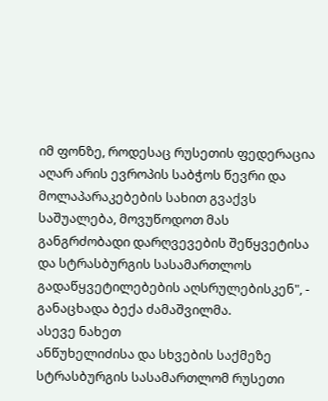იმ ფონზე, როდესაც რუსეთის ფედერაცია აღარ არის ევროპის საბჭოს წევრი და მოლაპარაკებების სახით გვაქვს საშუალება, მოვუწოდოთ მას განგრძობადი დარღვევების შეწყვეტისა და სტრასბურგის სასამართლოს გადაწყვეტილებების აღსრულებისკენ", - განაცხადა ბექა ძამაშვილმა.
ასევე ნახეთ
ანწუხელიძისა და სხვების საქმეზე სტრასბურგის სასამართლომ რუსეთი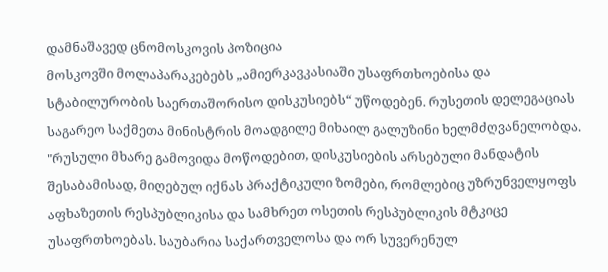დამნაშავედ ცნომოსკოვის პოზიცია
მოსკოვში მოლაპარაკებებს „ამიერკავკასიაში უსაფრთხოებისა და სტაბილურობის საერთაშორისო დისკუსიებს“ უწოდებენ. რუსეთის დელეგაციას საგარეო საქმეთა მინისტრის მოადგილე მიხაილ გალუზინი ხელმძღვანელობდა.
"რუსული მხარე გამოვიდა მოწოდებით, დისკუსიების არსებული მანდატის შესაბამისად, მიღებულ იქნას პრაქტიკული ზომები, რომლებიც უზრუნველყოფს აფხაზეთის რესპუბლიკისა და სამხრეთ ოსეთის რესპუბლიკის მტკიცე უსაფრთხოებას. საუბარია საქართველოსა და ორ სუვერენულ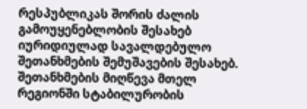რესპუბლიკას შორის ძალის გამოუყენებლობის შესახებ იურიდიულად სავალდებულო შეთანხმების შემუშავების შესახებ. შეთანხმების მიღწევა მთელ რეგიონში სტაბილურობის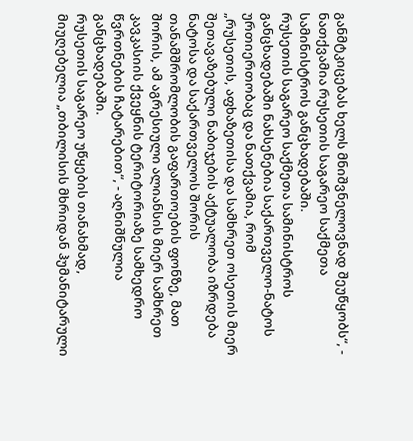განმტკიცებას ხელს მნიშვნელოვნად შეუწყობს“, - ნათქვამია რუსეთის საგარეო საქმეთა სამინისტროს განცხადებაში.
რუსეთის საგარეო საქმეთა სამინისტროს განცხადებაში ნახსენებია საქართველო-ნატოს ურთიერთობაც და ნათქვამია, რომ
„რუსეთის, აფხაზეთისა და სამხრეთ ოსეთის მიერ შეთავაზებული ნაბიჯების აქტუალობა იზრდება ნატოსა და საქართველოს შორის თანამშრომლობის გაფართოების ფონზე, მათ შორის, ამ აგრესიული ალიანსის მიერ სამხრეთ კავკასიის ქვეყნის ტერიტორიაზე სამხედრო წვრთნების ჩატარებით“, - აღნიშნულია განცხადებაში.
რუსეთის საგარეო უწყების თანახმად, მიუღებელია „თბილისის მხრიდან ჰუმანიტარული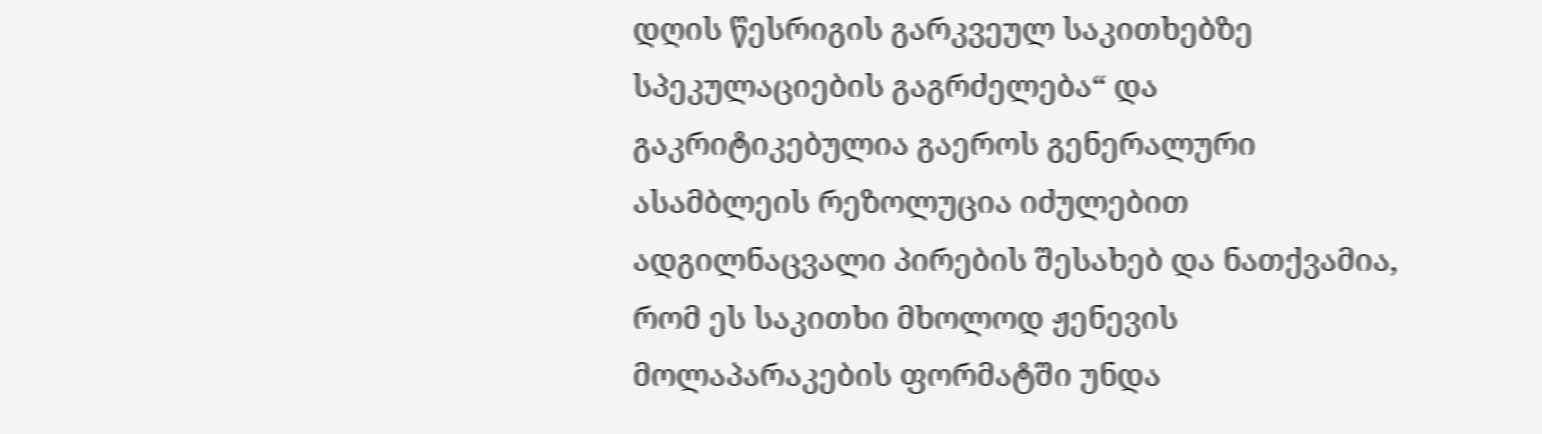დღის წესრიგის გარკვეულ საკითხებზე სპეკულაციების გაგრძელება“ და გაკრიტიკებულია გაეროს გენერალური ასამბლეის რეზოლუცია იძულებით ადგილნაცვალი პირების შესახებ და ნათქვამია, რომ ეს საკითხი მხოლოდ ჟენევის მოლაპარაკების ფორმატში უნდა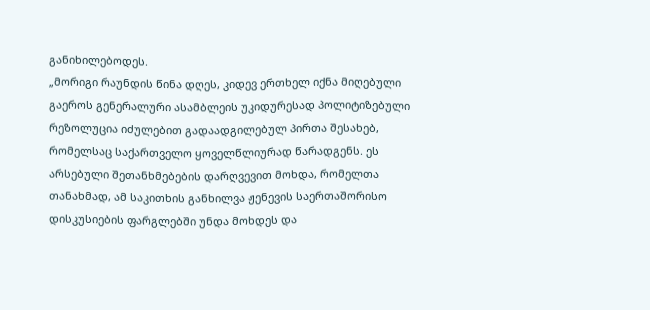განიხილებოდეს.
„მორიგი რაუნდის წინა დღეს, კიდევ ერთხელ იქნა მიღებული გაეროს გენერალური ასამბლეის უკიდურესად პოლიტიზებული რეზოლუცია იძულებით გადაადგილებულ პირთა შესახებ, რომელსაც საქართველო ყოველწლიურად წარადგენს. ეს არსებული შეთანხმებების დარღვევით მოხდა, რომელთა თანახმად, ამ საკითხის განხილვა ჟენევის საერთაშორისო დისკუსიების ფარგლებში უნდა მოხდეს და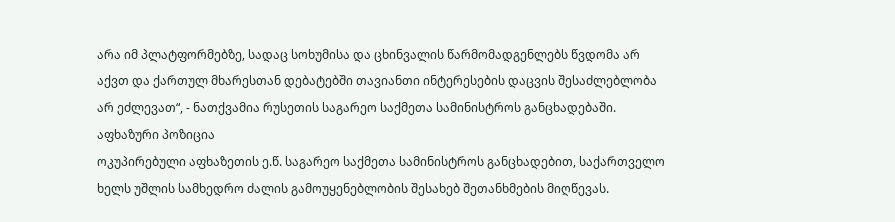არა იმ პლატფორმებზე, სადაც სოხუმისა და ცხინვალის წარმომადგენლებს წვდომა არ აქვთ და ქართულ მხარესთან დებატებში თავიანთი ინტერესების დაცვის შესაძლებლობა არ ეძლევათ“, - ნათქვამია რუსეთის საგარეო საქმეთა სამინისტროს განცხადებაში.
აფხაზური პოზიცია
ოკუპირებული აფხაზეთის ე.წ. საგარეო საქმეთა სამინისტროს განცხადებით, საქართველო ხელს უშლის სამხედრო ძალის გამოუყენებლობის შესახებ შეთანხმების მიღწევას.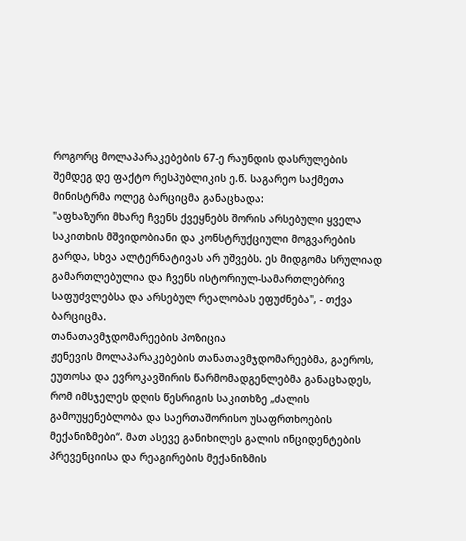როგორც მოლაპარაკებების 67-ე რაუნდის დასრულების შემდეგ დე ფაქტო რესპუბლიკის ე.წ. საგარეო საქმეთა მინისტრმა ოლეგ ბარციცმა განაცხადა:
"აფხაზური მხარე ჩვენს ქვეყნებს შორის არსებული ყველა საკითხის მშვიდობიანი და კონსტრუქციული მოგვარების გარდა, სხვა ალტერნატივას არ უშვებს. ეს მიდგომა სრულიად გამართლებულია და ჩვენს ისტორიულ-სამართლებრივ საფუძვლებსა და არსებულ რეალობას ეფუძნება", - თქვა ბარციცმა.
თანათავმჯდომარეების პოზიცია
ჟენევის მოლაპარაკებების თანათავმჯდომარეებმა, გაეროს, ეუთოსა და ევროკავშირის წარმომადგენლებმა განაცხადეს, რომ იმსჯელეს დღის წესრიგის საკითხზე „ძალის გამოუყენებლობა და საერთაშორისო უსაფრთხოების მექანიზმები“. მათ ასევე განიხილეს გალის ინციდენტების პრევენციისა და რეაგირების მექანიზმის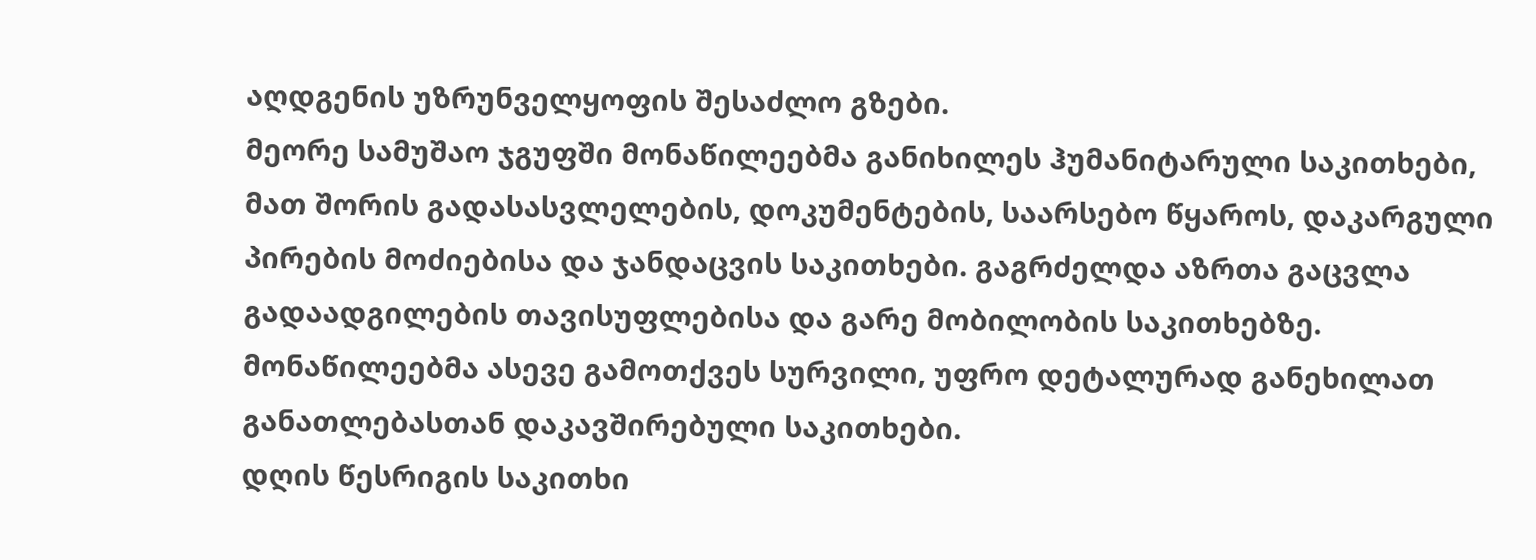აღდგენის უზრუნველყოფის შესაძლო გზები.
მეორე სამუშაო ჯგუფში მონაწილეებმა განიხილეს ჰუმანიტარული საკითხები, მათ შორის გადასასვლელების, დოკუმენტების, საარსებო წყაროს, დაკარგული პირების მოძიებისა და ჯანდაცვის საკითხები. გაგრძელდა აზრთა გაცვლა გადაადგილების თავისუფლებისა და გარე მობილობის საკითხებზე. მონაწილეებმა ასევე გამოთქვეს სურვილი, უფრო დეტალურად განეხილათ განათლებასთან დაკავშირებული საკითხები.
დღის წესრიგის საკითხი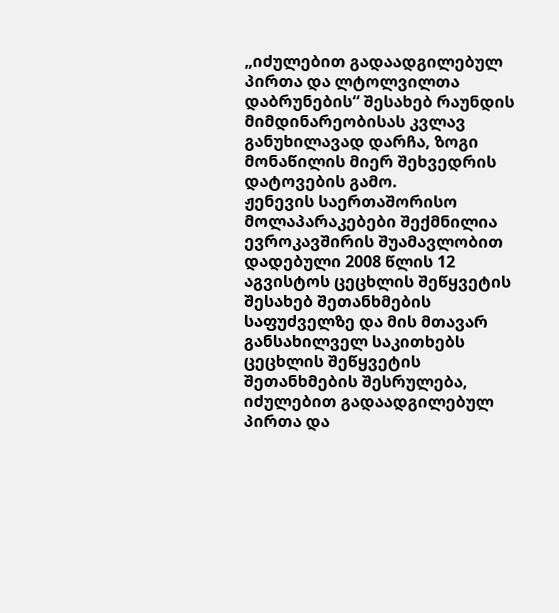„იძულებით გადაადგილებულ პირთა და ლტოლვილთა დაბრუნების“ შესახებ რაუნდის მიმდინარეობისას კვლავ განუხილავად დარჩა, ზოგი მონაწილის მიერ შეხვედრის დატოვების გამო.
ჟენევის საერთაშორისო მოლაპარაკებები შექმნილია ევროკავშირის შუამავლობით დადებული 2008 წლის 12 აგვისტოს ცეცხლის შეწყვეტის შესახებ შეთანხმების საფუძველზე და მის მთავარ განსახილველ საკითხებს ცეცხლის შეწყვეტის შეთანხმების შესრულება, იძულებით გადაადგილებულ პირთა და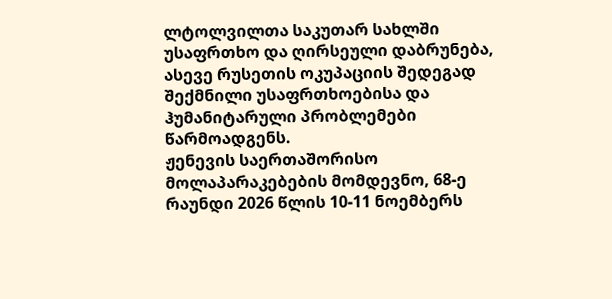ლტოლვილთა საკუთარ სახლში უსაფრთხო და ღირსეული დაბრუნება, ასევე რუსეთის ოკუპაციის შედეგად შექმნილი უსაფრთხოებისა და ჰუმანიტარული პრობლემები წარმოადგენს.
ჟენევის საერთაშორისო მოლაპარაკებების მომდევნო, 68-ე რაუნდი 2026 წლის 10-11 ნოემბერს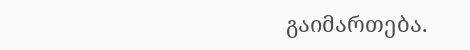გაიმართება.